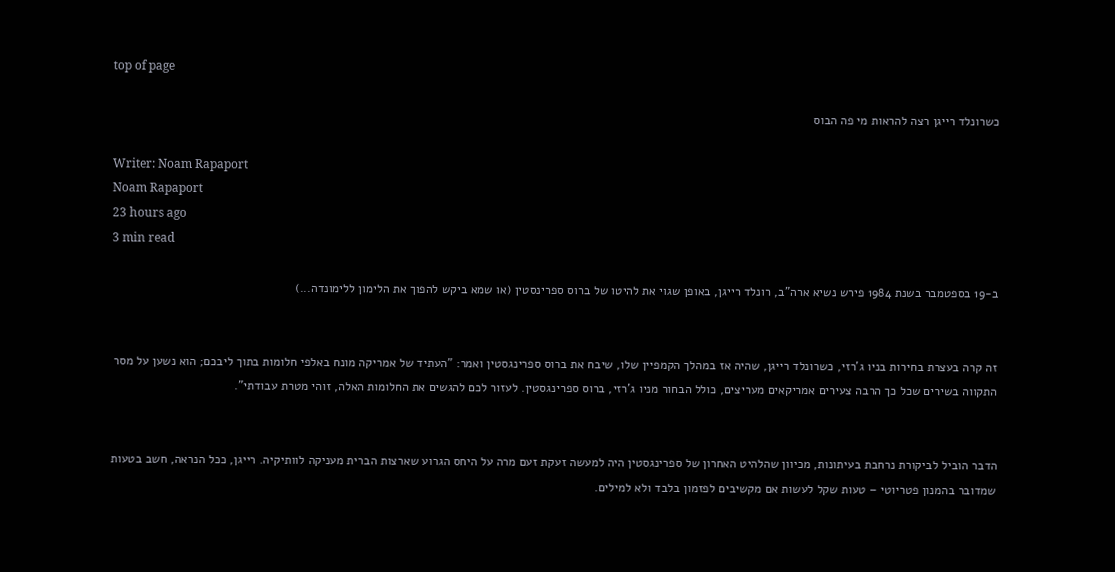top of page

כשרונלד רייגן רצה להראות מי פה הבוס

Writer: Noam Rapaport
Noam Rapaport
23 hours ago
3 min read

ב-19 בספטמבר בשנת 1984 פירש נשיא ארה"ב, רונלד רייגן, באופן שגוי את להיטו של ברוס ספרינסטין (או שמא ביקש להפוך את הלימון ללימונדה...)


זה קרה בעצרת בחירות בניו ג'רזי, כשרונלד רייגן, שהיה אז במהלך הקמפיין שלו, שיבח את ברוס ספרינגסטין ואמר: "העתיד של אמריקה מונח באלפי חלומות בתוך ליבכם; הוא נשען על מסר התקווה בשירים שכל כך הרבה צעירים אמריקאים מעריצים, כולל הבחור מניו ג'רזי, ברוס ספרינגסטין. לעזור לכם להגשים את החלומות האלה, זוהי מטרת עבודתי".


הדבר הוביל לביקורת נרחבת בעיתונות, מכיוון שהלהיט האחרון של ספרינגסטין היה למעשה זעקת זעם מרה על היחס הגרוע שארצות הברית מעניקה לוותיקיה. רייגן, ככל הנראה, חשב בטעות שמדובר בהמנון פטריוטי – טעות שקל לעשות אם מקשיבים לפזמון בלבד ולא למילים.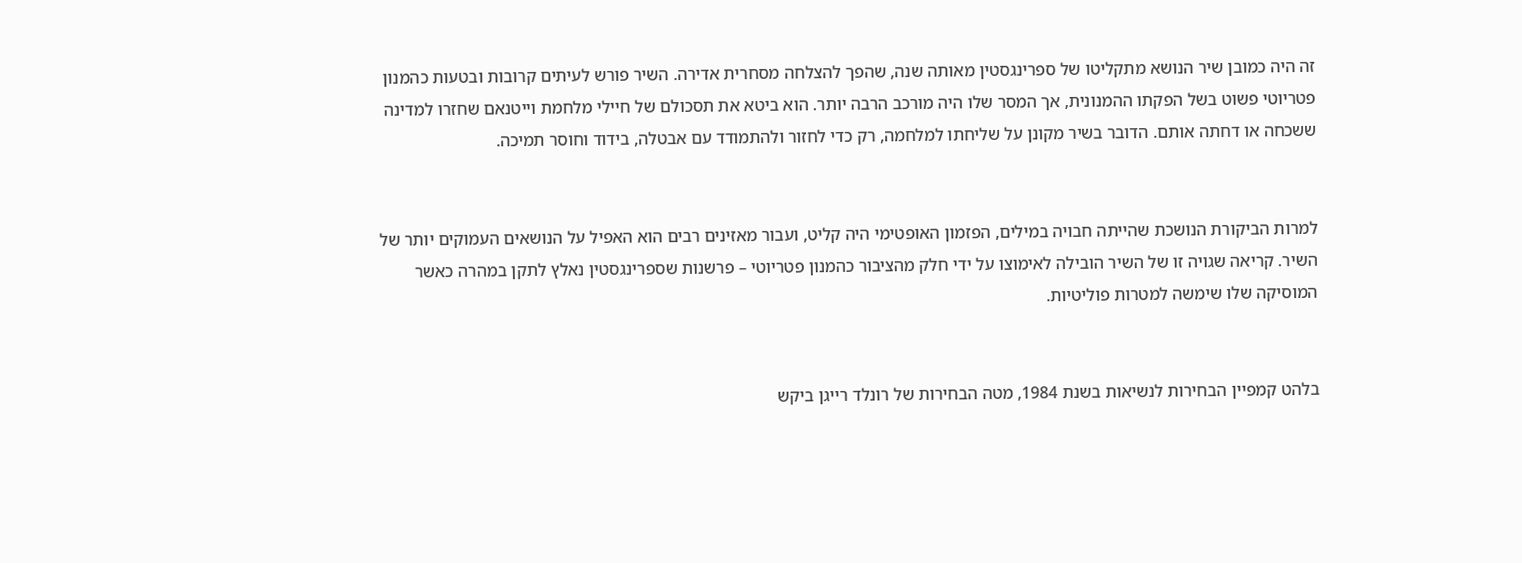זה היה כמובן שיר הנושא מתקליטו של ספרינגסטין מאותה שנה, שהפך להצלחה מסחרית אדירה. השיר פורש לעיתים קרובות ובטעות כהמנון פטריוטי פשוט בשל הפקתו ההמנונית, אך המסר שלו היה מורכב הרבה יותר. הוא ביטא את תסכולם של חיילי מלחמת וייטנאם שחזרו למדינה ששכחה או דחתה אותם. הדובר בשיר מקונן על שליחתו למלחמה, רק כדי לחזור ולהתמודד עם אבטלה, בידוד וחוסר תמיכה.


למרות הביקורת הנושכת שהייתה חבויה במילים, הפזמון האופטימי היה קליט, ועבור מאזינים רבים הוא האפיל על הנושאים העמוקים יותר של השיר. קריאה שגויה זו של השיר הובילה לאימוצו על ידי חלק מהציבור כהמנון פטריוטי – פרשנות שספרינגסטין נאלץ לתקן במהרה כאשר המוסיקה שלו שימשה למטרות פוליטיות.


בלהט קמפיין הבחירות לנשיאות בשנת 1984, מטה הבחירות של רונלד רייגן ביקש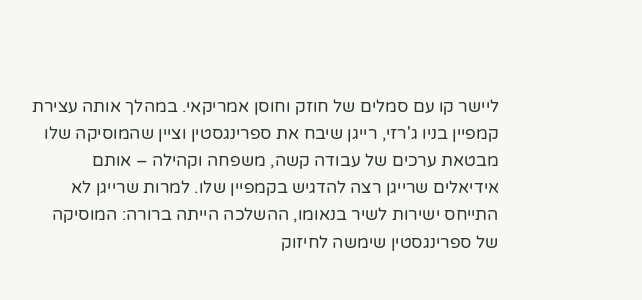ליישר קו עם סמלים של חוזק וחוסן אמריקאי. במהלך אותה עצירת קמפיין בניו ג'רזי, רייגן שיבח את ספרינגסטין וציין שהמוסיקה שלו מבטאת ערכים של עבודה קשה, משפחה וקהילה – אותם אידיאלים שרייגן רצה להדגיש בקמפיין שלו. למרות שרייגן לא התייחס ישירות לשיר בנאומו, ההשלכה הייתה ברורה: המוסיקה של ספרינגסטין שימשה לחיזוק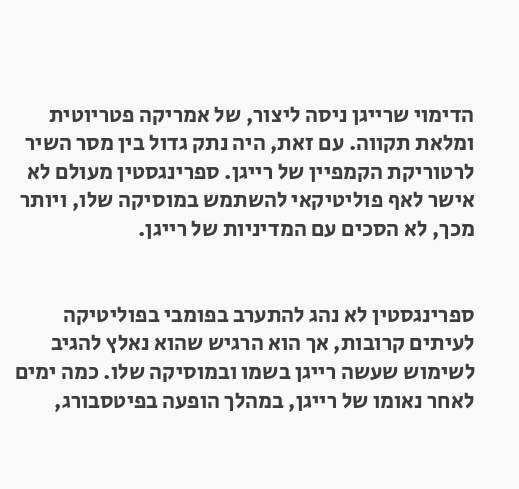הדימוי שרייגן ניסה ליצור, של אמריקה פטריוטית ומלאת תקווה. עם זאת, היה נתק גדול בין מסר השיר לרטוריקת הקמפיין של רייגן. ספרינגסטין מעולם לא אישר לאף פוליטיקאי להשתמש במוסיקה שלו, ויותר מכך, לא הסכים עם המדיניות של רייגן.


ספרינגסטין לא נהג להתערב בפומבי בפוליטיקה לעיתים קרובות, אך הוא הרגיש שהוא נאלץ להגיב לשימוש שעשה רייגן בשמו ובמוסיקה שלו. כמה ימים לאחר נאומו של רייגן, במהלך הופעה בפיטסבורג,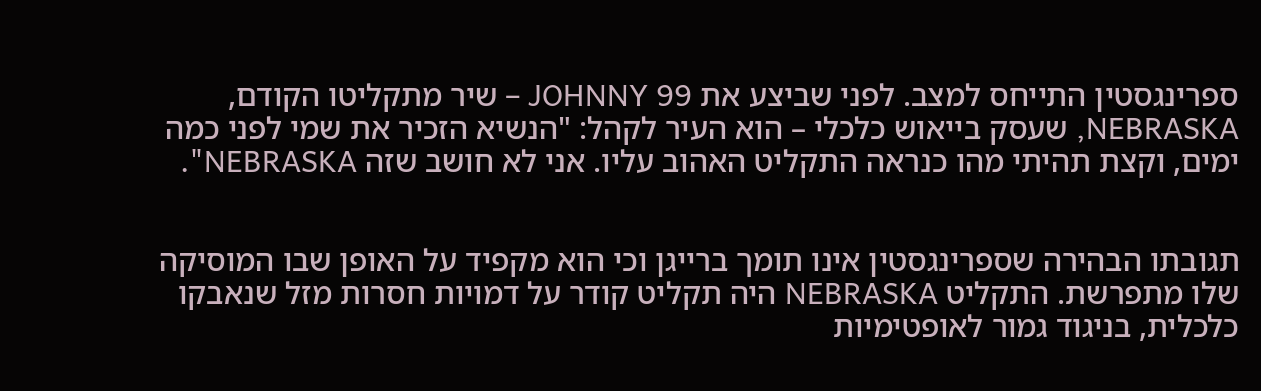ספרינגסטין התייחס למצב. לפני שביצע את JOHNNY 99 – שיר מתקליטו הקודם, NEBRASKA, שעסק בייאוש כלכלי – הוא העיר לקהל: "הנשיא הזכיר את שמי לפני כמה ימים, וקצת תהיתי מהו כנראה התקליט האהוב עליו. אני לא חושב שזה NEBRASKA".


תגובתו הבהירה שספרינגסטין אינו תומך ברייגן וכי הוא מקפיד על האופן שבו המוסיקה שלו מתפרשת. התקליט NEBRASKA היה תקליט קודר על דמויות חסרות מזל שנאבקו כלכלית, בניגוד גמור לאופטימיות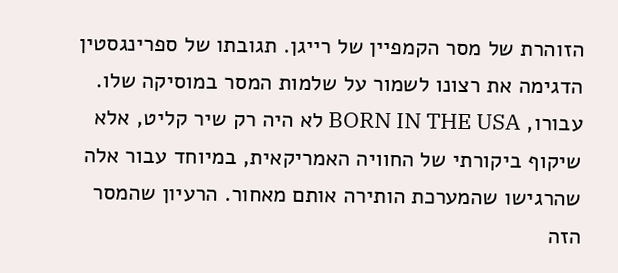הזוהרת של מסר הקמפיין של רייגן. תגובתו של ספרינגסטין הדגימה את רצונו לשמור על שלמות המסר במוסיקה שלו. עבורו, BORN IN THE USA לא היה רק שיר קליט, אלא שיקוף ביקורתי של החוויה האמריקאית, במיוחד עבור אלה שהרגישו שהמערכת הותירה אותם מאחור. הרעיון שהמסר הזה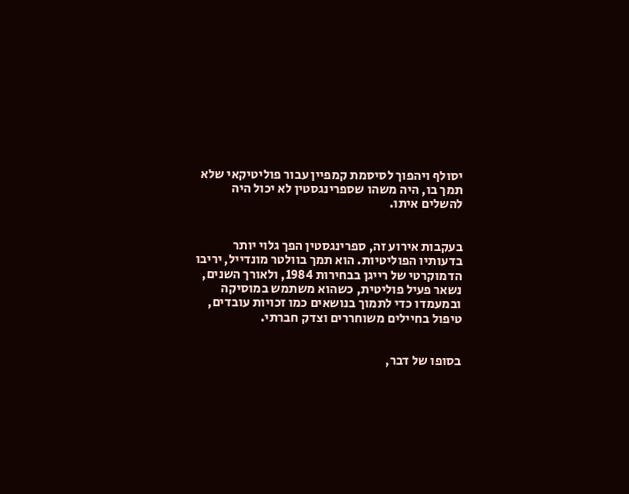יסולף ויהפוך לסיסמת קמפיין עבור פוליטיקאי שלא תמך בו, היה משהו שספרינגסטין לא יכול היה להשלים איתו.


בעקבות אירוע זה, ספרינגסטין הפך גלוי יותר בדעותיו הפוליטיות. הוא תמך בוולטר מונדייל, יריבו הדמוקרטי של רייגן בבחירות 1984, ולאורך השנים, נשאר פעיל פוליטית, כשהוא משתמש במוסיקה ובמעמדו כדי לתמוך בנושאים כמו זכויות עובדים, טיפול בחיילים משוחררים וצדק חברתי.


בסופו של דבר,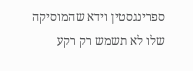ספרינגסטין וידא שהמוסיקה שלו לא תשמש רק רקע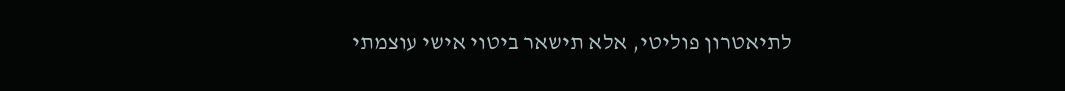לתיאטרון פוליטי, אלא תישאר ביטוי אישי עוצמתי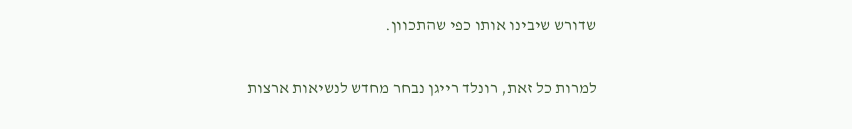שדורש שיבינו אותו כפי שהתכוון.


למרות כל זאת, רונלד רייגן נבחר מחדש לנשיאות ארצות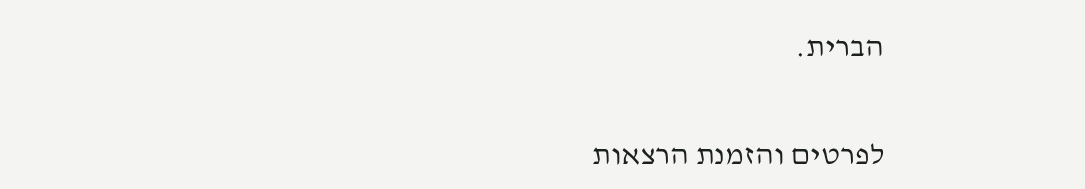הברית.


לפרטים והזמנת הרצאות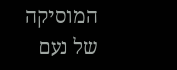המוסיקה של נעם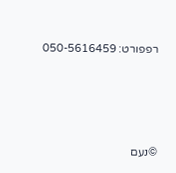רפפורט: 050-5616459




©נעם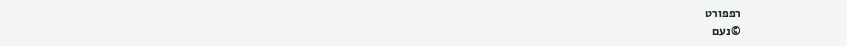רפפורט
©נעם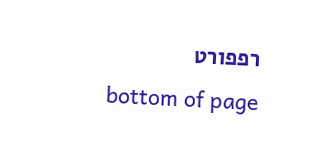רפפורט
bottom of page